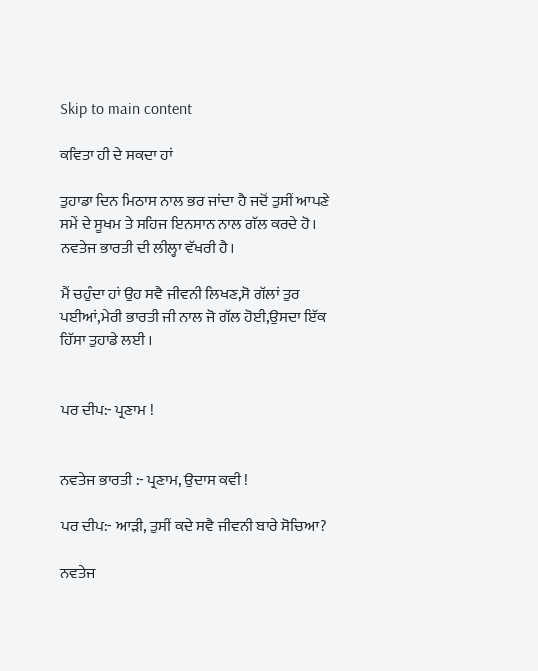Skip to main content

ਕਵਿਤਾ ਹੀ ਦੇ ਸਕਦਾ ਹਾਂ

ਤੁਹਾਡਾ ਦਿਨ ਮਿਠਾਸ ਨਾਲ ਭਰ ਜਾਂਦਾ ਹੈ ਜਦੋਂ ਤੁਸੀਂ ਆਪਣੇ ਸਮੇਂ ਦੇ ਸੂਖਮ ਤੇ ਸਹਿਜ ਇਨਸਾਨ ਨਾਲ ਗੱਲ ਕਰਦੇ ਹੋ।
ਨਵਤੇਜ ਭਾਰਤੀ ਦੀ ਲੀਲ੍ਹਾ ਵੱਖਰੀ ਹੈ।

ਮੈਂ ਚਹੁੰਦਾ ਹਾਂ ਉਹ ਸਵੈ ਜੀਵਨੀ ਲਿਖਣ,ਸੋ ਗੱਲਾਂ ਤੁਰ ਪਈਆਂ,ਮੇਰੀ ਭਾਰਤੀ ਜੀ ਨਾਲ ਜੋ ਗੱਲ ਹੋਈ,ਉਸਦਾ ਇੱਕ ਹਿੱਸਾ ਤੁਹਾਡੇ ਲਈ ।


ਪਰ ਦੀਪ:- ਪ੍ਰਣਾਮ !


ਨਵਤੇਜ ਭਾਰਤੀ :- ਪ੍ਰਣਾਮ, ਉਦਾਸ ਕਵੀ !

ਪਰ ਦੀਪ:- ਆੜੀ, ਤੁਸੀਂ ਕਦੇ ਸਵੈ ਜੀਵਨੀ ਬਾਰੇ ਸੋਚਿਆ?

ਨਵਤੇਜ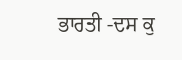ਭਾਰਤੀ -ਦਸ ਕੁ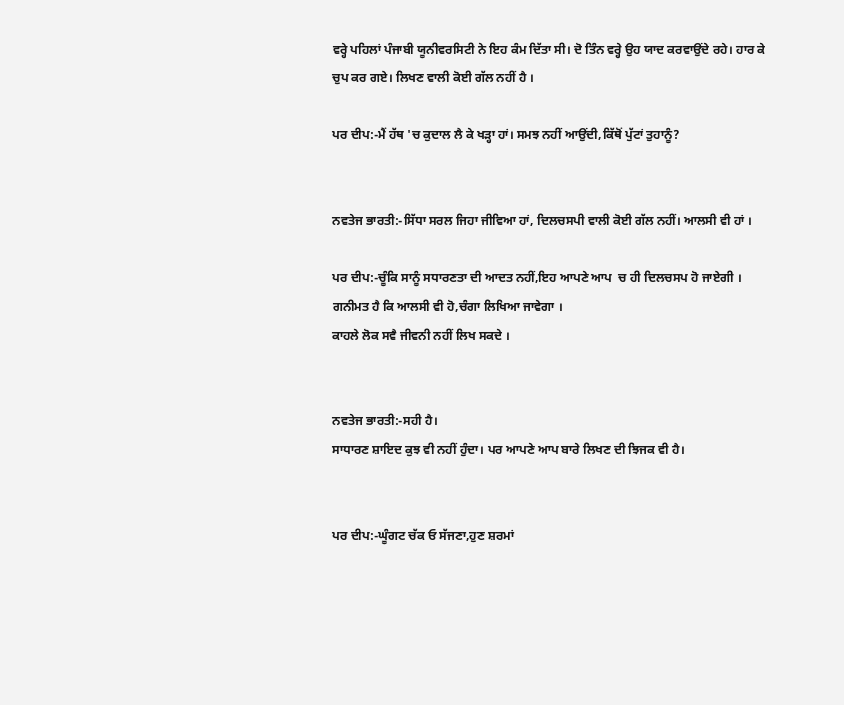ਵਰ੍ਹੇ ਪਹਿਲਾਂ ਪੰਜਾਬੀ ਯੂਨੀਵਰਸਿਟੀ ਨੇ ਇਹ ਕੰਮ ਦਿੱਤਾ ਸੀ। ਦੋ ਤਿੰਨ ਵਰ੍ਹੇ ਉਹ ਯਾਦ ਕਰਵਾਉਂਦੇ ਰਹੇ। ਹਾਰ ਕੇ ਚੁਪ ਕਰ ਗਏ। ਲਿਖਣ ਵਾਲੀ ਕੋਈ ਗੱਲ ਨਹੀਂ ਹੈ ।

ਪਰ ਦੀਪ:-ਮੈਂ ਹੱਥ 'ਚ ਕੁਦਾਲ ਲੈ ਕੇ ਖੜ੍ਹਾ ਹਾਂ। ਸਮਝ ਨਹੀਂ ਆਉਂਦੀ,ਕਿੱਥੋਂ ਪੁੱਟਾਂ ਤੁਹਾਨੂੰ?


ਨਵਤੇਜ ਭਾਰਤੀ:-ਸਿੱਧਾ ਸਰਲ ਜਿਹਾ ਜੀਵਿਆ ਹਾਂ, ਦਿਲਚਸਪੀ ਵਾਲੀ ਕੋਈ ਗੱਲ ਨਹੀਂ। ਆਲਸੀ ਵੀ ਹਾਂ ।

ਪਰ ਦੀਪ:-ਚੂੰਕਿ ਸਾਨੂੰ ਸਧਾਰਣਤਾ ਦੀ ਆਦਤ ਨਹੀਂ,ਇਹ ਆਪਣੇ ਆਪ  ਚ ਹੀ ਦਿਲਚਸਪ ਹੋ ਜਾਏਗੀ ।
ਗਨੀਮਤ ਹੈ ਕਿ ਆਲਸੀ ਵੀ ਹੋ,ਚੰਗਾ ਲਿਖਿਆ ਜਾਵੇਗਾ ।
ਕਾਹਲੇ ਲੋਕ ਸਵੈ ਜੀਵਨੀ ਨਹੀਂ ਲਿਖ ਸਕਦੇ ।


ਨਵਤੇਜ ਭਾਰਤੀ:-ਸਹੀ ਹੈ।
ਸਾਧਾਰਣ ਸ਼ਾਇਦ ਕੁਝ ਵੀ ਨਹੀਂ ਹੁੰਦਾ। ਪਰ ਆਪਣੇ ਆਪ ਬਾਰੇ ਲਿਖਣ ਦੀ ਝਿਜਕ ਵੀ ਹੈ।


ਪਰ ਦੀਪ:-ਘੂੰਗਟ ਚੱਕ ਓ ਸੱਜਣਾ,ਹੁਣ ਸ਼ਰਮਾਂ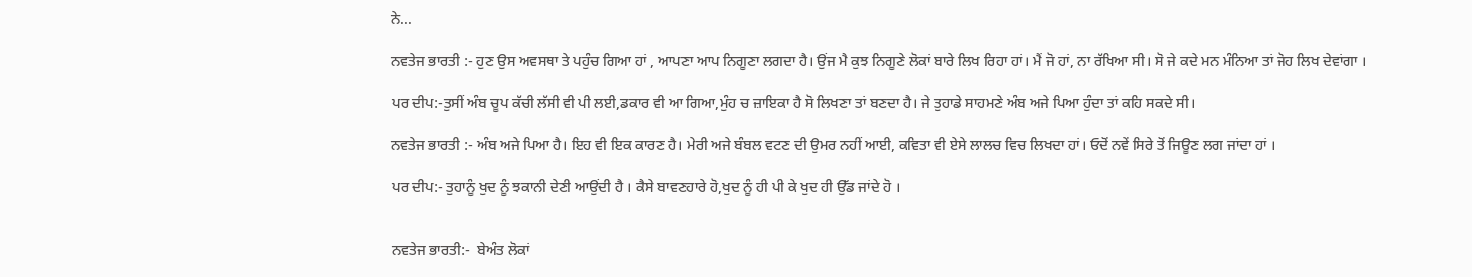ਨੇ...

ਨਵਤੇਜ ਭਾਰਤੀ :- ਹੁਣ ਉਸ ਅਵਸਥਾ ਤੇ ਪਹੁੰਚ ਗਿਆ ਹਾਂ , ਆਪਣਾ ਆਪ ਨਿਗੂਣਾ ਲਗਦਾ ਹੈ। ਉਂਜ ਮੈ ਕੁਝ ਨਿਗੂਣੇ ਲੋਕਾਂ ਬਾਰੇ ਲਿਖ ਰਿਹਾ ਹਾਂ। ਮੈਂ ਜੋ ਹਾਂ, ਨਾ ਰੱਖਿਆ ਸੀ। ਸੋ ਜੇ ਕਦੇ ਮਨ ਮੰਨਿਆ ਤਾਂ ਜੋਹ ਲਿਖ ਦੇਵਾਂਗਾ ।

ਪਰ ਦੀਪ:-ਤੁਸੀਂ ਅੰਬ ਚੂਪ ਕੱਚੀ ਲੱਸੀ ਵੀ ਪੀ ਲਈ,ਡਕਾਰ ਵੀ ਆ ਗਿਆ,ਮੁੰਹ ਚ ਜ਼ਾਇਕਾ ਹੈ ਸੋ ਲਿਖਣਾ ਤਾਂ ਬਣਦਾ ਹੈ। ਜੇ ਤੁਹਾਡੇ ਸਾਹਮਣੇ ਅੰਬ ਅਜੇ ਪਿਆ ਹੁੰਦਾ ਤਾਂ ਕਹਿ ਸਕਦੇ ਸੀ।

ਨਵਤੇਜ ਭਾਰਤੀ :- ਅੰਬ ਅਜੇ ਪਿਆ ਹੈ। ਇਹ ਵੀ ਇਕ ਕਾਰਣ ਹੈ। ਮੇਰੀ ਅਜੇ ਬੰਬਲ ਵਟਣ ਦੀ ਉਮਰ ਨਹੀਂ ਆਈ, ਕਵਿਤਾ ਵੀ ਏਸੇ ਲਾਲਚ ਵਿਚ ਲਿਖਦਾ ਹਾਂ। ਓਦੋਂ ਨਵੇਂ ਸਿਰੇ ਤੋਂ ਜਿਊਣ ਲਗ ਜਾਂਦਾ ਹਾਂ ।

ਪਰ ਦੀਪ:- ਤੁਹਾਨੂੰ ਖੁਦ ਨੂੰ ਝਕਾਨੀ ਦੇਣੀ ਆਉਂਦੀ ਹੈ । ਕੈਸੇ ਬਾਵਣਹਾਰੇ ਹੋ,ਖੁਦ ਨੂੰ ਹੀ ਪੀ ਕੇ ਖੁਦ ਹੀ ਉੱਡ ਜਾਂਦੇ ਹੋ ।


ਨਵਤੇਜ ਭਾਰਤੀ:-  ਬੇਅੰਤ ਲੋਕਾਂ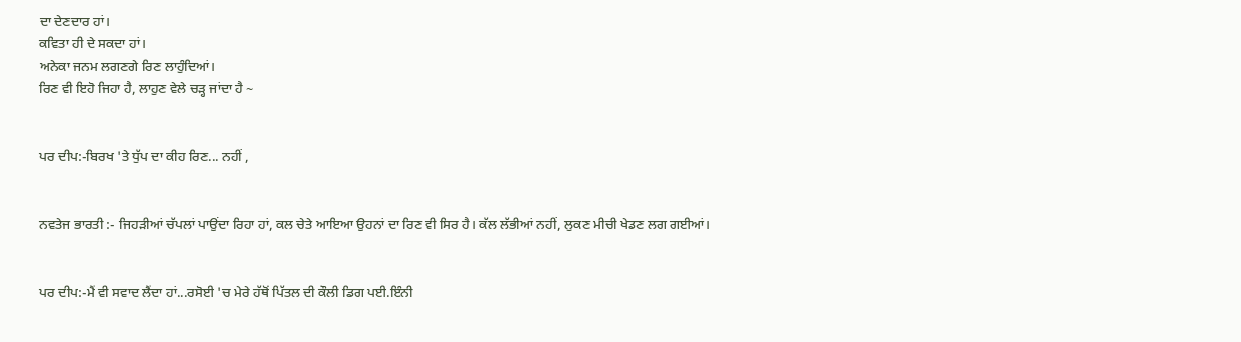ਦਾ ਦੇਣਦਾਰ ਹਾਂ।
ਕਵਿਤਾ ਹੀ ਦੇ ਸਕਦਾ ਹਾਂ।
ਅਨੇਕਾ ਜਨਮ ਲਗਣਗੇ ਰਿਣ ਲਾਹੁੰਦਿਆਂ।
ਰਿਣ ਵੀ ਇਹੋ ਜਿਹਾ ਹੈ, ਲਾਹੁਣ ਵੇਲੇ ਚੜ੍ਹ ਜਾਂਦਾ ਹੈ ~


ਪਰ ਦੀਪ:-ਬਿਰਖ 'ਤੇ ਧੁੱਪ ਦਾ ਕੀਹ ਰਿਣ... ਨਹੀਂ ,


ਨਵਤੇਜ ਭਾਰਤੀ :- ਜਿਹੜੀਆਂ ਚੱਪਲਾਂ ਪਾਉਂਦਾ ਰਿਹਾ ਹਾਂ, ਕਲ ਚੇਤੇ ਆਇਆ ਉਹਨਾਂ ਦਾ ਰਿਣ ਵੀ ਸਿਰ ਹੈ। ਕੱਲ ਲੱਭੀਆਂ ਨਹੀਂ, ਲੁਕਣ ਮੀਚੀ ਖੇਡਣ ਲਗ ਗਈਆਂ।


ਪਰ ਦੀਪ:-ਮੈਂ ਵੀ ਸਵਾਦ ਲੈਂਦਾ ਹਾਂ...ਰਸੋਈ 'ਚ ਮੇਰੇ ਹੱਥੋਂ ਪਿੱਤਲ ਦੀ ਕੌਲੀ ਡਿਗ ਪਈ.ਇੰਨੀ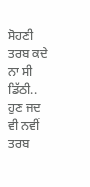ਸੋਹਣੀ ਤਰਬ ਕਦੇ ਨਾ ਸੀ ਡਿੱਠੀ.. ਹੁਣ ਜਦ ਵੀ ਨਵੀਂ ਤਰਬ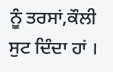ਨੂੰ ਤਰਸਾਂ,ਕੌਲੀ ਸੁਟ ਦਿੰਦਾ ਹਾਂ ।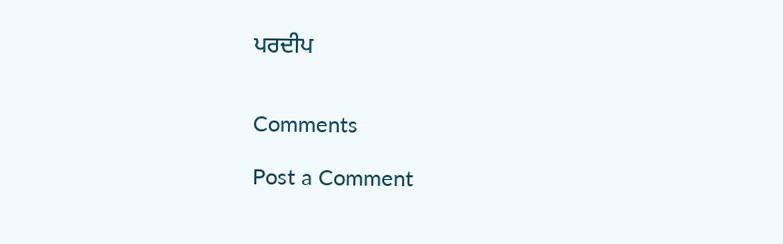ਪਰਦੀਪ


Comments

Post a Comment